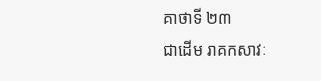គាថាទី ២៣
ជាដើម រាគកសាវៈ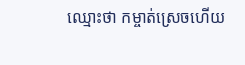ឈ្មោះថា កម្ចាត់ស្រេចហើយ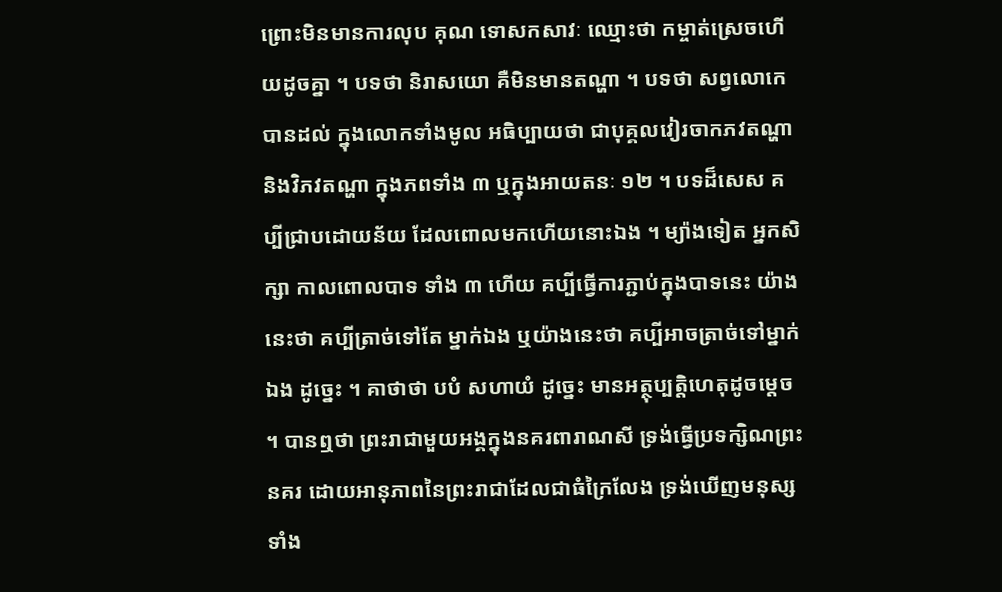ព្រោះមិនមានការលុប គុណ ទោសកសាវៈ ឈ្មោះថា កម្ចាត់ស្រេចហើយដូចគ្នា ។ បទថា និរាសយោ គឺមិនមានតណ្ហា ។ បទថា សព្វលោកេ បានដល់ ក្នុងលោកទាំងមូល អធិប្បាយថា ជាបុគ្គលវៀរចាកភវតណ្ហានិងវិភវតណ្ហា ក្នុងភពទាំង ៣ ឬក្នុងអាយតនៈ ១២ ។ បទដ៏សេស គប្បីជ្រាបដោយន័យ ដែលពោលមកហើយនោះឯង ។ ម្យ៉ាងទៀត អ្នកសិក្សា កាលពោលបាទ ទាំង ៣ ហើយ គប្បីធ្វើការភ្ជាប់ក្នុងបាទនេះ យ៉ាងនេះថា គប្បីត្រាច់ទៅតែ ម្នាក់ឯង ឬយ៉ាងនេះថា គប្បីអាចត្រាច់ទៅម្នាក់ឯង ដូច្នេះ ។ គាថាថា បបំ សហាយំ ដូច្នេះ មានអត្ថុប្បត្តិហេតុដូចម្តេច ។ បានឮថា ព្រះរាជាមួយអង្គក្នុងនគរពារាណសី ទ្រង់ធ្វើប្រទក្សិណព្រះនគរ ដោយអានុភាពនៃព្រះរាជាដែលជាធំក្រៃលែង ទ្រង់ឃើញមនុស្សទាំង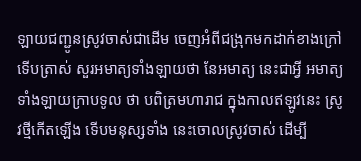ឡាយជញ្ជូនស្រូវចាស់ជាដើម ចេញអំពីជង្រុកមកដាក់ខាងក្រៅ ទើបត្រាស់ សួរអមាត្យទាំងឡាយថា នែអមាត្យ នេះជាអ្វី អមាត្យទាំងឡាយក្រាបទូល ថា បពិត្រមហារាជ ក្នុងកាលឥឡូវនេះ ស្រូវថ្មីកើតឡើង ទើបមនុស្សទាំង នេះចោលស្រូវចាស់ ដើម្បី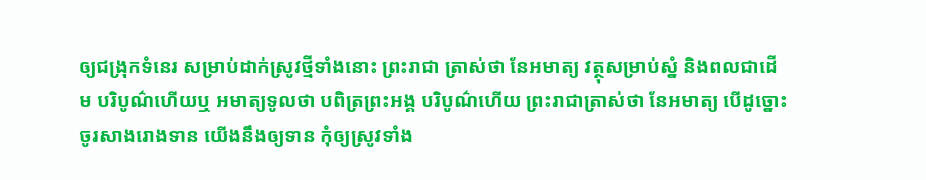ឲ្យជង្រុកទំនេរ សម្រាប់ដាក់ស្រូវថ្មីទាំងនោះ ព្រះរាជា ត្រាស់ថា នែអមាត្យ វត្ថុសម្រាប់ស្នំ និងពលជាដើម បរិបូណ៌ហើយឬ អមាត្យទូលថា បពិត្រព្រះអង្គ បរិបូណ៌ហើយ ព្រះរាជាត្រាស់ថា នែអមាត្យ បើដូច្នោះ ចូរសាងរោងទាន យើងនឹងឲ្យទាន កុំឲ្យស្រូវទាំង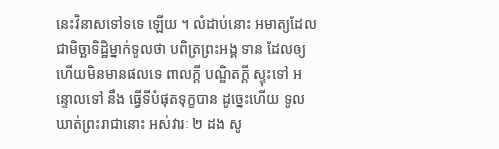នេះវិនាសទៅទទេ ឡើយ ។ លំដាប់នោះ អមាត្យដែលជាមិច្ឆាទិដ្ឋិម្នាក់ទូលថា បពិត្រព្រះអង្គ ទាន ដែលឲ្យហើយមិនមានផលទេ ពាលក្តី បណ្ឌិតក្តី ស្ទុះទៅ អន្ទោលទៅ នឹង ធ្វើទីបំផុតទុក្ខបាន ដូច្នេះហើយ ទូលឃាត់ព្រះរាជានោះ អស់វារៈ ២ ដង សូ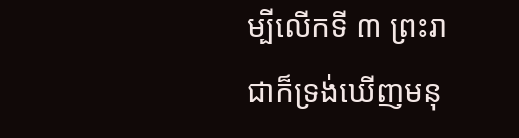ម្បីលើកទី ៣ ព្រះរាជាក៏ទ្រង់ឃើញមនុ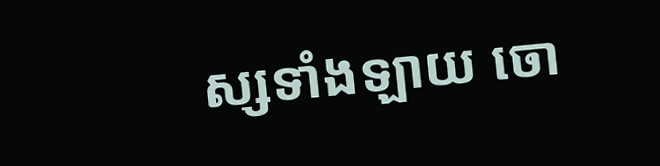ស្សទាំងឡាយ ចោ